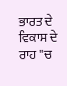ਭਾਰਤ ਦੇ ਵਿਕਾਸ ਦੇ ਰਾਹ ''ਚ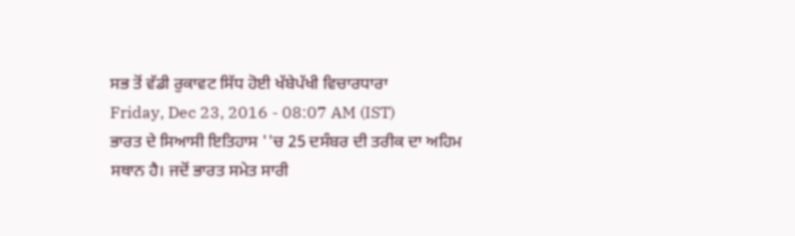ਸਭ ਤੋਂ ਵੱਡੀ ਰੁਕਾਵਟ ਸਿੱਧ ਹੋਈ ਖੱਬੇਪੱਖੀ ਵਿਚਾਰਧਾਰਾ
Friday, Dec 23, 2016 - 08:07 AM (IST)
ਭਾਰਤ ਦੇ ਸਿਆਸੀ ਇਤਿਹਾਸ ''ਚ 25 ਦਸੰਬਰ ਦੀ ਤਰੀਕ ਦਾ ਅਹਿਮ ਸਥਾਨ ਹੈ। ਜਦੋਂ ਭਾਰਤ ਸਮੇਤ ਸਾਰੀ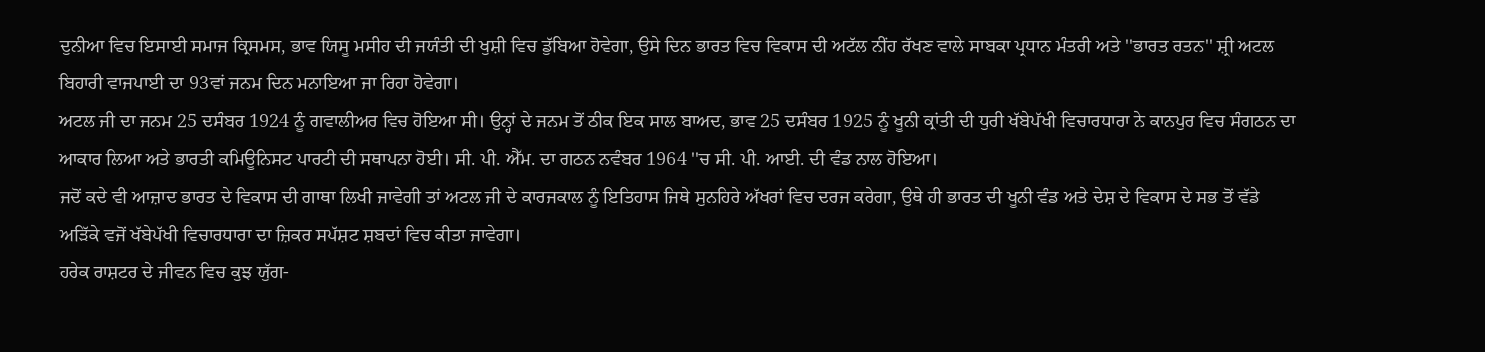ਦੁਨੀਆ ਵਿਚ ਇਸਾਈ ਸਮਾਜ ਕ੍ਰਿਸਮਸ, ਭਾਵ ਯਿਸੂ ਮਸੀਹ ਦੀ ਜਯੰਤੀ ਦੀ ਖੁਸ਼ੀ ਵਿਚ ਡੁੱਬਿਆ ਹੋਵੇਗਾ, ਉਸੇ ਦਿਨ ਭਾਰਤ ਵਿਚ ਵਿਕਾਸ ਦੀ ਅਟੱਲ ਨੀਂਹ ਰੱਖਣ ਵਾਲੇ ਸਾਬਕਾ ਪ੍ਰਧਾਨ ਮੰਤਰੀ ਅਤੇ ''ਭਾਰਤ ਰਤਨ'' ਸ਼੍ਰੀ ਅਟਲ ਬਿਹਾਰੀ ਵਾਜਪਾਈ ਦਾ 93ਵਾਂ ਜਨਮ ਦਿਨ ਮਨਾਇਆ ਜਾ ਰਿਹਾ ਹੋਵੇਗਾ।
ਅਟਲ ਜੀ ਦਾ ਜਨਮ 25 ਦਸੰਬਰ 1924 ਨੂੰ ਗਵਾਲੀਅਰ ਵਿਚ ਹੋਇਆ ਸੀ। ਉਨ੍ਹਾਂ ਦੇ ਜਨਮ ਤੋਂ ਠੀਕ ਇਕ ਸਾਲ ਬਾਅਦ, ਭਾਵ 25 ਦਸੰਬਰ 1925 ਨੂੰ ਖੂਨੀ ਕ੍ਰਾਂਤੀ ਦੀ ਧੁਰੀ ਖੱਬੇਪੱਖੀ ਵਿਚਾਰਧਾਰਾ ਨੇ ਕਾਨਪੁਰ ਵਿਚ ਸੰਗਠਨ ਦਾ ਆਕਾਰ ਲਿਆ ਅਤੇ ਭਾਰਤੀ ਕਮਿਊਨਿਸਟ ਪਾਰਟੀ ਦੀ ਸਥਾਪਨਾ ਹੋਈ। ਸੀ. ਪੀ. ਐੱਮ. ਦਾ ਗਠਨ ਨਵੰਬਰ 1964 ''ਚ ਸੀ. ਪੀ. ਆਈ. ਦੀ ਵੰਡ ਨਾਲ ਹੋਇਆ।
ਜਦੋਂ ਕਦੇ ਵੀ ਆਜ਼ਾਦ ਭਾਰਤ ਦੇ ਵਿਕਾਸ ਦੀ ਗਾਥਾ ਲਿਖੀ ਜਾਵੇਗੀ ਤਾਂ ਅਟਲ ਜੀ ਦੇ ਕਾਰਜਕਾਲ ਨੂੰ ਇਤਿਹਾਸ ਜਿਥੇ ਸੁਨਹਿਰੇ ਅੱਖਰਾਂ ਵਿਚ ਦਰਜ ਕਰੇਗਾ, ਉਥੇ ਹੀ ਭਾਰਤ ਦੀ ਖੂਨੀ ਵੰਡ ਅਤੇ ਦੇਸ਼ ਦੇ ਵਿਕਾਸ ਦੇ ਸਭ ਤੋਂ ਵੱਡੇ ਅੜਿੱਕੇ ਵਜੋਂ ਖੱਬੇਪੱਖੀ ਵਿਚਾਰਧਾਰਾ ਦਾ ਜ਼ਿਕਰ ਸਪੱਸ਼ਟ ਸ਼ਬਦਾਂ ਵਿਚ ਕੀਤਾ ਜਾਵੇਗਾ।
ਹਰੇਕ ਰਾਸ਼ਟਰ ਦੇ ਜੀਵਨ ਵਿਚ ਕੁਝ ਯੁੱਗ-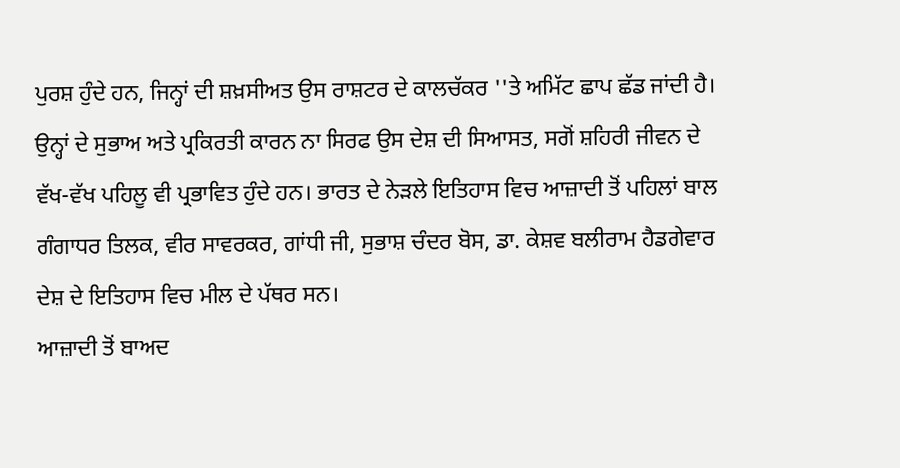ਪੁਰਸ਼ ਹੁੰਦੇ ਹਨ, ਜਿਨ੍ਹਾਂ ਦੀ ਸ਼ਖ਼ਸੀਅਤ ਉਸ ਰਾਸ਼ਟਰ ਦੇ ਕਾਲਚੱਕਰ ''ਤੇ ਅਮਿੱਟ ਛਾਪ ਛੱਡ ਜਾਂਦੀ ਹੈ। ਉਨ੍ਹਾਂ ਦੇ ਸੁਭਾਅ ਅਤੇ ਪ੍ਰਕਿਰਤੀ ਕਾਰਨ ਨਾ ਸਿਰਫ ਉਸ ਦੇਸ਼ ਦੀ ਸਿਆਸਤ, ਸਗੋਂ ਸ਼ਹਿਰੀ ਜੀਵਨ ਦੇ ਵੱਖ-ਵੱਖ ਪਹਿਲੂ ਵੀ ਪ੍ਰਭਾਵਿਤ ਹੁੰਦੇ ਹਨ। ਭਾਰਤ ਦੇ ਨੇੜਲੇ ਇਤਿਹਾਸ ਵਿਚ ਆਜ਼ਾਦੀ ਤੋਂ ਪਹਿਲਾਂ ਬਾਲ ਗੰਗਾਧਰ ਤਿਲਕ, ਵੀਰ ਸਾਵਰਕਰ, ਗਾਂਧੀ ਜੀ, ਸੁਭਾਸ਼ ਚੰਦਰ ਬੋਸ, ਡਾ. ਕੇਸ਼ਵ ਬਲੀਰਾਮ ਹੈਡਗੇਵਾਰ ਦੇਸ਼ ਦੇ ਇਤਿਹਾਸ ਵਿਚ ਮੀਲ ਦੇ ਪੱਥਰ ਸਨ।
ਆਜ਼ਾਦੀ ਤੋਂ ਬਾਅਦ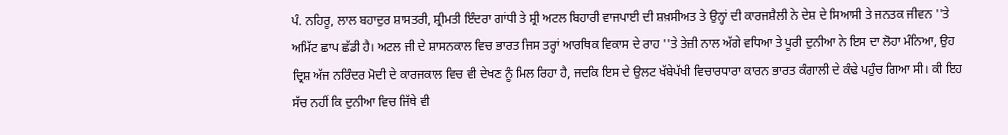ਪੰ. ਨਹਿਰੂ, ਲਾਲ ਬਹਾਦੁਰ ਸ਼ਾਸਤਰੀ, ਸ਼੍ਰੀਮਤੀ ਇੰਦਰਾ ਗਾਂਧੀ ਤੇ ਸ਼੍ਰੀ ਅਟਲ ਬਿਹਾਰੀ ਵਾਜਪਾਈ ਦੀ ਸ਼ਖ਼ਸੀਅਤ ਤੇ ਉਨ੍ਹਾਂ ਦੀ ਕਾਰਜਸ਼ੈਲੀ ਨੇ ਦੇਸ਼ ਦੇ ਸਿਆਸੀ ਤੇ ਜਨਤਕ ਜੀਵਨ ''ਤੇ ਅਮਿੱਟ ਛਾਪ ਛੱਡੀ ਹੈ। ਅਟਲ ਜੀ ਦੇ ਸ਼ਾਸਨਕਾਲ ਵਿਚ ਭਾਰਤ ਜਿਸ ਤਰ੍ਹਾਂ ਆਰਥਿਕ ਵਿਕਾਸ ਦੇ ਰਾਹ ''ਤੇ ਤੇਜ਼ੀ ਨਾਲ ਅੱਗੇ ਵਧਿਆ ਤੇ ਪੂਰੀ ਦੁਨੀਆ ਨੇ ਇਸ ਦਾ ਲੋਹਾ ਮੰਨਿਆ, ਉਹ ਦ੍ਰਿਸ਼ ਅੱਜ ਨਰਿੰਦਰ ਮੋਦੀ ਦੇ ਕਾਰਜਕਾਲ ਵਿਚ ਵੀ ਦੇਖਣ ਨੂੰ ਮਿਲ ਰਿਹਾ ਹੈ, ਜਦਕਿ ਇਸ ਦੇ ਉਲਟ ਖੱਬੇਪੱਖੀ ਵਿਚਾਰਧਾਰਾ ਕਾਰਨ ਭਾਰਤ ਕੰਗਾਲੀ ਦੇ ਕੰਢੇ ਪਹੁੰਚ ਗਿਆ ਸੀ। ਕੀ ਇਹ ਸੱਚ ਨਹੀਂ ਕਿ ਦੁਨੀਆ ਵਿਚ ਜਿੱਥੇ ਵੀ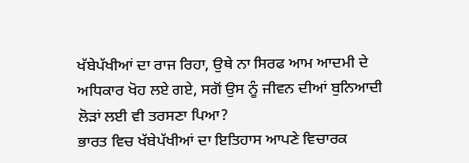ਖੱਬੇਪੱਖੀਆਂ ਦਾ ਰਾਜ ਰਿਹਾ, ਉਥੇ ਨਾ ਸਿਰਫ ਆਮ ਆਦਮੀ ਦੇ ਅਧਿਕਾਰ ਖੋਹ ਲਏ ਗਏ, ਸਗੋਂ ਉਸ ਨੂੰ ਜੀਵਨ ਦੀਆਂ ਬੁਨਿਆਦੀ ਲੋੜਾਂ ਲਈ ਵੀ ਤਰਸਣਾ ਪਿਆ?
ਭਾਰਤ ਵਿਚ ਖੱਬੇਪੱਖੀਆਂ ਦਾ ਇਤਿਹਾਸ ਆਪਣੇ ਵਿਚਾਰਕ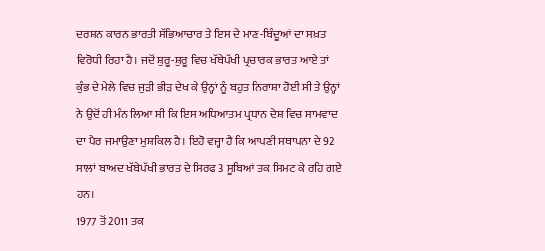ਦਰਸ਼ਨ ਕਾਰਨ ਭਾਰਤੀ ਸੱਭਿਆਚਾਰ ਤੇ ਇਸ ਦੇ ਮਾਣ-ਬਿੰਦੂਆਂ ਦਾ ਸਖ਼ਤ ਵਿਰੋਧੀ ਰਿਹਾ ਹੈ। ਜਦੋਂ ਸ਼ੁਰੂ-ਸ਼ੁਰੂ ਵਿਚ ਖੱਬੇਪੱਖੀ ਪ੍ਰਚਾਰਕ ਭਾਰਤ ਆਏ ਤਾਂ ਕੁੰਭ ਦੇ ਮੇਲੇ ਵਿਚ ਜੁੜੀ ਭੀੜ ਦੇਖ ਕੇ ਉਨ੍ਹਾਂ ਨੂੰ ਬਹੁਤ ਨਿਰਾਸ਼ਾ ਹੋਈ ਸੀ ਤੇ ਉਨ੍ਹਾਂ ਨੇ ਉਦੋਂ ਹੀ ਮੰਨ ਲਿਆ ਸੀ ਕਿ ਇਸ ਅਧਿਆਤਮ ਪ੍ਰਧਾਨ ਦੇਸ਼ ਵਿਚ ਸਾਮਵਾਦ ਦਾ ਪੈਰ ਜਮਾਉਣਾ ਮੁਸ਼ਕਿਲ ਹੈ। ਇਹੋ ਵਜ੍ਹਾ ਹੈ ਕਿ ਆਪਣੀ ਸਥਾਪਨਾ ਦੇ 92 ਸਾਲਾਂ ਬਾਅਦ ਖੱਬੇਪੱਖੀ ਭਾਰਤ ਦੇ ਸਿਰਫ 3 ਸੂਬਿਆਂ ਤਕ ਸਿਮਟ ਕੇ ਰਹਿ ਗਏ ਹਨ।
1977 ਤੋਂ 2011 ਤਕ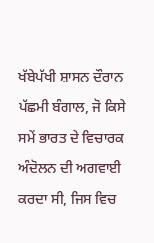ਖੱਬੇਪੱਖੀ ਸ਼ਾਸਨ ਦੌਰਾਨ ਪੱਛਮੀ ਬੰਗਾਲ, ਜੋ ਕਿਸੇ ਸਮੇਂ ਭਾਰਤ ਦੇ ਵਿਚਾਰਕ ਅੰਦੋਲਨ ਦੀ ਅਗਵਾਈ ਕਰਦਾ ਸੀ, ਜਿਸ ਵਿਚ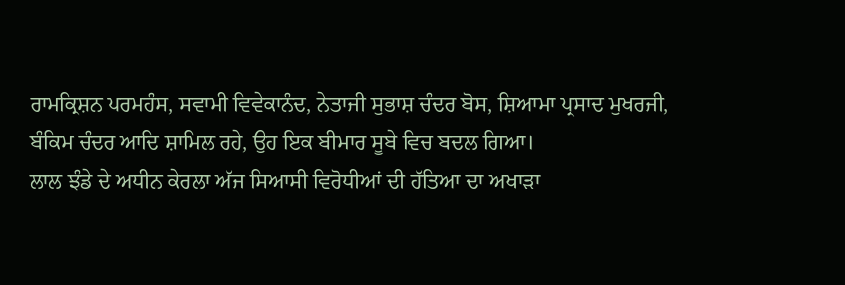ਰਾਮਕ੍ਰਿਸ਼ਨ ਪਰਮਹੰਸ, ਸਵਾਮੀ ਵਿਵੇਕਾਨੰਦ, ਨੇਤਾਜੀ ਸੁਭਾਸ਼ ਚੰਦਰ ਬੋਸ, ਸ਼ਿਆਮਾ ਪ੍ਰਸਾਦ ਮੁਖਰਜੀ, ਬੰਕਿਮ ਚੰਦਰ ਆਦਿ ਸ਼ਾਮਿਲ ਰਹੇ, ਉਹ ਇਕ ਬੀਮਾਰ ਸੂਬੇ ਵਿਚ ਬਦਲ ਗਿਆ।
ਲਾਲ ਝੰਡੇ ਦੇ ਅਧੀਨ ਕੇਰਲਾ ਅੱਜ ਸਿਆਸੀ ਵਿਰੋਧੀਆਂ ਦੀ ਹੱਤਿਆ ਦਾ ਅਖਾੜਾ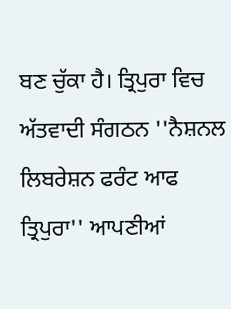ਬਣ ਚੁੱਕਾ ਹੈ। ਤ੍ਰਿਪੁਰਾ ਵਿਚ ਅੱਤਵਾਦੀ ਸੰਗਠਨ ''ਨੈਸ਼ਨਲ ਲਿਬਰੇਸ਼ਨ ਫਰੰਟ ਆਫ ਤ੍ਰਿਪੁਰਾ'' ਆਪਣੀਆਂ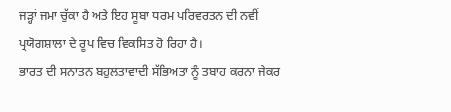ਜੜ੍ਹਾਂ ਜਮਾ ਚੁੱਕਾ ਹੈ ਅਤੇ ਇਹ ਸੂਬਾ ਧਰਮ ਪਰਿਵਰਤਨ ਦੀ ਨਵੀਂ ਪ੍ਰਯੋਗਸ਼ਾਲਾ ਦੇ ਰੂਪ ਵਿਚ ਵਿਕਸਿਤ ਹੋ ਰਿਹਾ ਹੈ।
ਭਾਰਤ ਦੀ ਸਨਾਤਨ ਬਹੁਲਤਾਵਾਦੀ ਸੱਭਿਅਤਾ ਨੂੰ ਤਬਾਹ ਕਰਨਾ ਜੇਕਰ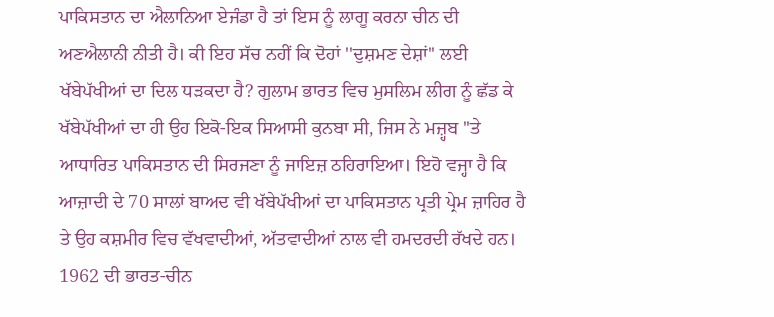ਪਾਕਿਸਤਾਨ ਦਾ ਐਲਾਨਿਆ ਏਜੰਡਾ ਹੈ ਤਾਂ ਇਸ ਨੂੰ ਲਾਗੂ ਕਰਨਾ ਚੀਨ ਦੀ ਅਣਐਲਾਨੀ ਨੀਤੀ ਹੈ। ਕੀ ਇਹ ਸੱਚ ਨਹੀਂ ਕਿ ਦੋਹਾਂ ''ਦੁਸ਼ਮਣ ਦੇਸ਼ਾਂ'' ਲਈ ਖੱਬੇਪੱਖੀਆਂ ਦਾ ਦਿਲ ਧੜਕਦਾ ਹੈ? ਗੁਲਾਮ ਭਾਰਤ ਵਿਚ ਮੁਸਲਿਮ ਲੀਗ ਨੂੰ ਛੱਡ ਕੇ ਖੱਬੇਪੱਖੀਆਂ ਦਾ ਹੀ ਉਹ ਇਕੋ-ਇਕ ਸਿਆਸੀ ਕੁਨਬਾ ਸੀ, ਜਿਸ ਨੇ ਮਜ਼੍ਹਬ ''ਤੇ ਆਧਾਰਿਤ ਪਾਕਿਸਤਾਨ ਦੀ ਸਿਰਜਣਾ ਨੂੰ ਜਾਇਜ਼ ਠਹਿਰਾਇਆ। ਇਹੋ ਵਜ੍ਹਾ ਹੈ ਕਿ ਆਜ਼ਾਦੀ ਦੇ 70 ਸਾਲਾਂ ਬਾਅਦ ਵੀ ਖੱਬੇਪੱਖੀਆਂ ਦਾ ਪਾਕਿਸਤਾਨ ਪ੍ਰਤੀ ਪ੍ਰੇਮ ਜ਼ਾਹਿਰ ਹੈ ਤੇ ਉਹ ਕਸ਼ਮੀਰ ਵਿਚ ਵੱਖਵਾਦੀਆਂ, ਅੱਤਵਾਦੀਆਂ ਨਾਲ ਵੀ ਹਮਦਰਦੀ ਰੱਖਦੇ ਹਨ। 1962 ਦੀ ਭਾਰਤ-ਚੀਨ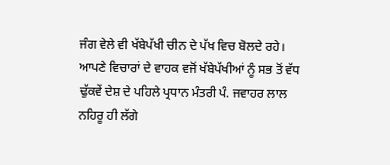ਜੰਗ ਵੇਲੇ ਵੀ ਖੱਬੇਪੱਖੀ ਚੀਨ ਦੇ ਪੱਖ ਵਿਚ ਬੋਲਦੇ ਰਹੇ।
ਆਪਣੇ ਵਿਚਾਰਾਂ ਦੇ ਵਾਹਕ ਵਜੋਂ ਖੱਬੇਪੱਖੀਆਂ ਨੂੰ ਸਭ ਤੋਂ ਵੱਧ ਢੁੱਕਵੇਂ ਦੇਸ਼ ਦੇ ਪਹਿਲੇ ਪ੍ਰਧਾਨ ਮੰਤਰੀ ਪੰ. ਜਵਾਹਰ ਲਾਲ ਨਹਿਰੂ ਹੀ ਲੱਗੇ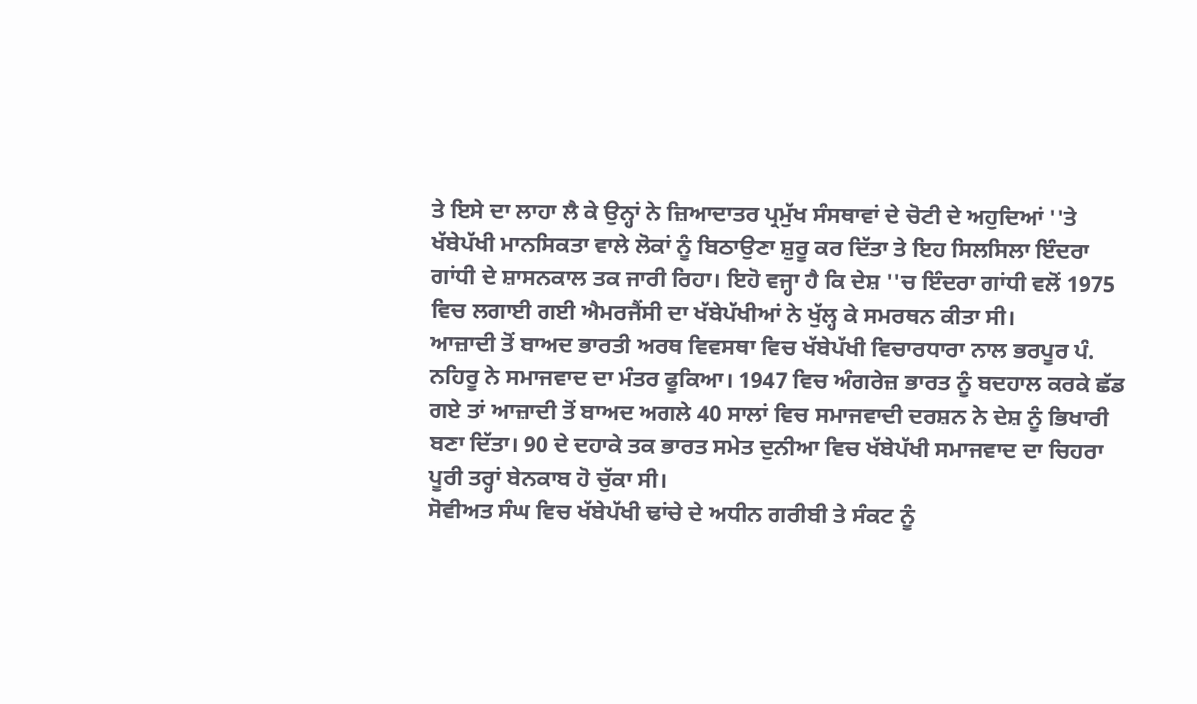ਤੇ ਇਸੇ ਦਾ ਲਾਹਾ ਲੈ ਕੇ ਉਨ੍ਹਾਂ ਨੇ ਜ਼ਿਆਦਾਤਰ ਪ੍ਰਮੁੱਖ ਸੰਸਥਾਵਾਂ ਦੇ ਚੋਟੀ ਦੇ ਅਹੁਦਿਆਂ ''ਤੇ ਖੱਬੇਪੱਖੀ ਮਾਨਸਿਕਤਾ ਵਾਲੇ ਲੋਕਾਂ ਨੂੰ ਬਿਠਾਉਣਾ ਸ਼ੁਰੂ ਕਰ ਦਿੱਤਾ ਤੇ ਇਹ ਸਿਲਸਿਲਾ ਇੰਦਰਾ ਗਾਂਧੀ ਦੇ ਸ਼ਾਸਨਕਾਲ ਤਕ ਜਾਰੀ ਰਿਹਾ। ਇਹੋ ਵਜ੍ਹਾ ਹੈ ਕਿ ਦੇਸ਼ ''ਚ ਇੰਦਰਾ ਗਾਂਧੀ ਵਲੋਂ 1975 ਵਿਚ ਲਗਾਈ ਗਈ ਐਮਰਜੈਂਸੀ ਦਾ ਖੱਬੇਪੱਖੀਆਂ ਨੇ ਖੁੱਲ੍ਹ ਕੇ ਸਮਰਥਨ ਕੀਤਾ ਸੀ।
ਆਜ਼ਾਦੀ ਤੋਂ ਬਾਅਦ ਭਾਰਤੀ ਅਰਥ ਵਿਵਸਥਾ ਵਿਚ ਖੱਬੇਪੱਖੀ ਵਿਚਾਰਧਾਰਾ ਨਾਲ ਭਰਪੂਰ ਪੰ. ਨਹਿਰੂ ਨੇ ਸਮਾਜਵਾਦ ਦਾ ਮੰਤਰ ਫੂਕਿਆ। 1947 ਵਿਚ ਅੰਗਰੇਜ਼ ਭਾਰਤ ਨੂੰ ਬਦਹਾਲ ਕਰਕੇ ਛੱਡ ਗਏ ਤਾਂ ਆਜ਼ਾਦੀ ਤੋਂ ਬਾਅਦ ਅਗਲੇ 40 ਸਾਲਾਂ ਵਿਚ ਸਮਾਜਵਾਦੀ ਦਰਸ਼ਨ ਨੇ ਦੇਸ਼ ਨੂੰ ਭਿਖਾਰੀ ਬਣਾ ਦਿੱਤਾ। 90 ਦੇ ਦਹਾਕੇ ਤਕ ਭਾਰਤ ਸਮੇਤ ਦੁਨੀਆ ਵਿਚ ਖੱਬੇਪੱਖੀ ਸਮਾਜਵਾਦ ਦਾ ਚਿਹਰਾ ਪੂਰੀ ਤਰ੍ਹਾਂ ਬੇਨਕਾਬ ਹੋ ਚੁੱਕਾ ਸੀ।
ਸੋਵੀਅਤ ਸੰਘ ਵਿਚ ਖੱਬੇਪੱਖੀ ਢਾਂਚੇ ਦੇ ਅਧੀਨ ਗਰੀਬੀ ਤੇ ਸੰਕਟ ਨੂੰ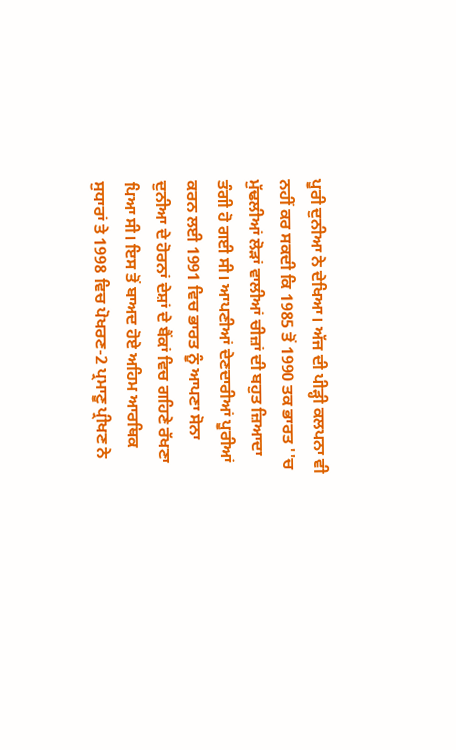ਪੂਰੀ ਦੁਨੀਆ ਨੇ ਦੇਖਿਆ। ਅੱਜ ਦੀ ਪੀੜ੍ਹੀ ਕਲਪਨਾ ਵੀ ਨਹੀਂ ਕਰ ਸਕਦੀ ਕਿ 1985 ਤੋਂ 1990 ਤਕ ਭਾਰਤ ''ਚ ਮੁੱਢਲੀਆਂ ਲੋੜਾਂ ਵਾਲੀਆਂ ਚੀਜ਼ਾਂ ਦੀ ਬਹੁਤ ਜ਼ਿਆਦਾ ਤੰਗੀ ਹੋ ਗਈ ਸੀ। ਆਪਣੀਆਂ ਦੇਣਦਾਰੀਆਂ ਪੂਰੀਆਂ ਕਰਨ ਲਈ 1991 ਵਿਚ ਭਾਰਤ ਨੂੰ ਆਪਣਾ ਸੋਨਾ ਦੁਨੀਆ ਦੇ ਹੋਰਨਾਂ ਦੇਸ਼ਾਂ ਦੇ ਬੈਂਕਾਂ ਵਿਚ ਗਹਿਣੇ ਰੱਖਣਾ ਪਿਆ ਸੀ। ਇਸ ਤੋਂ ਬਾਅਦ ਹੋਏ ਅਹਿਮ ਆਰਥਿਕ ਸੁਧਾਰਾਂ ਤੇ 1998 ਵਿਚ ਪੋਖਰਣ-2 ਪ੍ਰਮਾਣੂ ਪ੍ਰੀਖਣ ਨੇ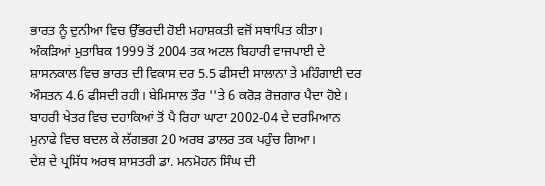ਭਾਰਤ ਨੂੰ ਦੁਨੀਆ ਵਿਚ ਉੱਭਰਦੀ ਹੋਈ ਮਹਾਸ਼ਕਤੀ ਵਜੋਂ ਸਥਾਪਿਤ ਕੀਤਾ।
ਅੰਕੜਿਆਂ ਮੁਤਾਬਿਕ 1999 ਤੋਂ 2004 ਤਕ ਅਟਲ ਬਿਹਾਰੀ ਵਾਜਪਾਈ ਦੇ ਸ਼ਾਸਨਕਾਲ ਵਿਚ ਭਾਰਤ ਦੀ ਵਿਕਾਸ ਦਰ 5.5 ਫੀਸਦੀ ਸਾਲਾਨਾ ਤੇ ਮਹਿੰਗਾਈ ਦਰ ਔਸਤਨ 4.6 ਫੀਸਦੀ ਰਹੀ। ਬੇਮਿਸਾਲ ਤੌਰ ''ਤੇ 6 ਕਰੋੜ ਰੋਜ਼ਗਾਰ ਪੈਦਾ ਹੋਏ। ਬਾਹਰੀ ਖੇਤਰ ਵਿਚ ਦਹਾਕਿਆਂ ਤੋਂ ਪੈ ਰਿਹਾ ਘਾਟਾ 2002-04 ਦੇ ਦਰਮਿਆਨ ਮੁਨਾਫੇ ਵਿਚ ਬਦਲ ਕੇ ਲੱਗਭਗ 20 ਅਰਬ ਡਾਲਰ ਤਕ ਪਹੁੰਚ ਗਿਆ।
ਦੇਸ਼ ਦੇ ਪ੍ਰਸਿੱਧ ਅਰਥ ਸ਼ਾਸਤਰੀ ਡਾ. ਮਨਮੋਹਨ ਸਿੰਘ ਦੀ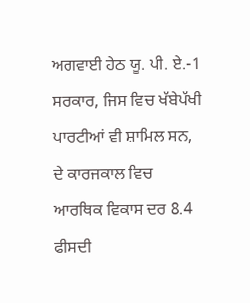ਅਗਵਾਈ ਹੇਠ ਯੂ. ਪੀ. ਏ.-1 ਸਰਕਾਰ, ਜਿਸ ਵਿਚ ਖੱਬੇਪੱਖੀ ਪਾਰਟੀਆਂ ਵੀ ਸ਼ਾਮਿਲ ਸਨ, ਦੇ ਕਾਰਜਕਾਲ ਵਿਚ ਆਰਥਿਕ ਵਿਕਾਸ ਦਰ 8.4 ਫੀਸਦੀ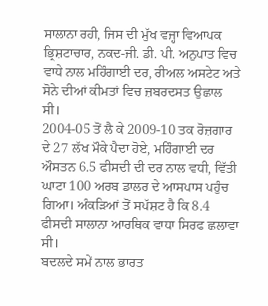ਸਾਲਾਨਾ ਰਹੀ, ਜਿਸ ਦੀ ਮੁੱਖ ਵਜ੍ਹਾ ਵਿਆਪਕ ਭ੍ਰਿਸ਼ਟਾਚਾਰ, ਨਕਦ-ਜੀ. ਡੀ. ਪੀ. ਅਨੁਪਾਤ ਵਿਚ ਵਾਧੇ ਨਾਲ ਮਹਿੰਗਾਈ ਦਰ, ਰੀਅਲ ਅਸਟੇਟ ਅਤੇ ਸੋਨੇ ਦੀਆਂ ਕੀਮਤਾਂ ਵਿਚ ਜ਼ਬਰਦਸਤ ਉਛਾਲ ਸੀ।
2004-05 ਤੋਂ ਲੈ ਕੇ 2009-10 ਤਕ ਰੋਜ਼ਗਾਰ ਦੇ 27 ਲੱਖ ਮੌਕੇ ਪੈਦਾ ਹੋਏ, ਮਹਿੰਗਾਈ ਦਰ ਔਸਤਨ 6.5 ਫੀਸਦੀ ਦੀ ਦਰ ਨਾਲ ਵਧੀ, ਵਿੱਤੀ ਘਾਟਾ 100 ਅਰਬ ਡਾਲਰ ਦੇ ਆਸਪਾਸ ਪਹੁੰਚ ਗਿਆ। ਅੰਕੜਿਆਂ ਤੋਂ ਸਪੱਸ਼ਟ ਹੈ ਕਿ 8.4 ਫੀਸਦੀ ਸਾਲਾਨਾ ਆਰਥਿਕ ਵਾਧਾ ਸਿਰਫ ਛਲਾਵਾ ਸੀ।
ਬਦਲਦੇ ਸਮੇਂ ਨਾਲ ਭਾਰਤ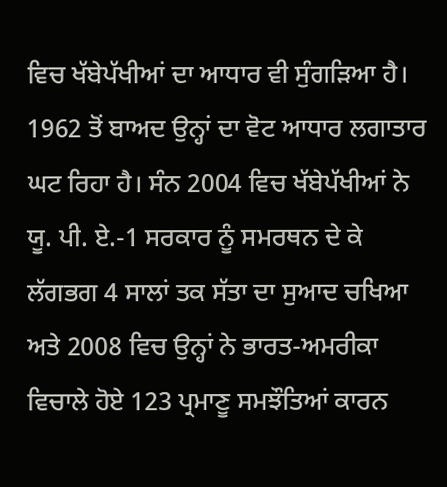ਵਿਚ ਖੱਬੇਪੱਖੀਆਂ ਦਾ ਆਧਾਰ ਵੀ ਸੁੰਗੜਿਆ ਹੈ। 1962 ਤੋਂ ਬਾਅਦ ਉਨ੍ਹਾਂ ਦਾ ਵੋਟ ਆਧਾਰ ਲਗਾਤਾਰ ਘਟ ਰਿਹਾ ਹੈ। ਸੰਨ 2004 ਵਿਚ ਖੱਬੇਪੱਖੀਆਂ ਨੇ ਯੂ. ਪੀ. ਏ.-1 ਸਰਕਾਰ ਨੂੰ ਸਮਰਥਨ ਦੇ ਕੇ ਲੱਗਭਗ 4 ਸਾਲਾਂ ਤਕ ਸੱਤਾ ਦਾ ਸੁਆਦ ਚਖਿਆ ਅਤੇ 2008 ਵਿਚ ਉਨ੍ਹਾਂ ਨੇ ਭਾਰਤ-ਅਮਰੀਕਾ ਵਿਚਾਲੇ ਹੋਏ 123 ਪ੍ਰਮਾਣੂ ਸਮਝੌਤਿਆਂ ਕਾਰਨ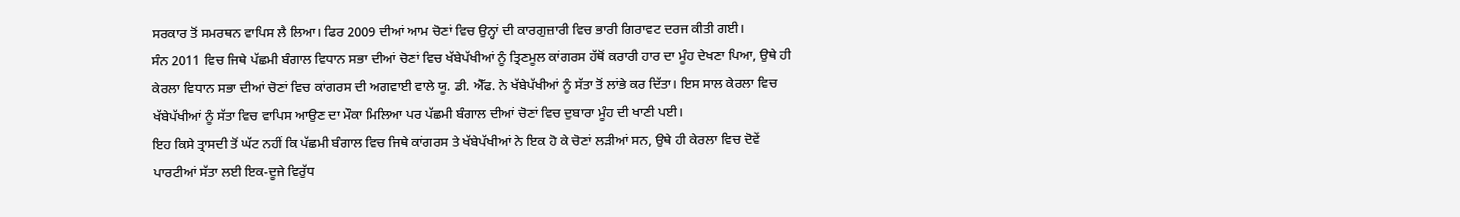ਸਰਕਾਰ ਤੋਂ ਸਮਰਥਨ ਵਾਪਿਸ ਲੈ ਲਿਆ। ਫਿਰ 2009 ਦੀਆਂ ਆਮ ਚੋਣਾਂ ਵਿਚ ਉਨ੍ਹਾਂ ਦੀ ਕਾਰਗੁਜ਼ਾਰੀ ਵਿਚ ਭਾਰੀ ਗਿਰਾਵਟ ਦਰਜ ਕੀਤੀ ਗਈ।
ਸੰਨ 2011 ਵਿਚ ਜਿਥੇ ਪੱਛਮੀ ਬੰਗਾਲ ਵਿਧਾਨ ਸਭਾ ਦੀਆਂ ਚੋਣਾਂ ਵਿਚ ਖੱਬੇਪੱਖੀਆਂ ਨੂੰ ਤ੍ਰਿਣਮੂਲ ਕਾਂਗਰਸ ਹੱਥੋਂ ਕਰਾਰੀ ਹਾਰ ਦਾ ਮੂੰਹ ਦੇਖਣਾ ਪਿਆ, ਉਥੇ ਹੀ ਕੇਰਲਾ ਵਿਧਾਨ ਸਭਾ ਦੀਆਂ ਚੋਣਾਂ ਵਿਚ ਕਾਂਗਰਸ ਦੀ ਅਗਵਾਈ ਵਾਲੇ ਯੂ. ਡੀ. ਐੱਫ. ਨੇ ਖੱਬੇਪੱਖੀਆਂ ਨੂੰ ਸੱਤਾ ਤੋਂ ਲਾਂਭੇ ਕਰ ਦਿੱਤਾ। ਇਸ ਸਾਲ ਕੇਰਲਾ ਵਿਚ ਖੱਬੇਪੱਖੀਆਂ ਨੂੰ ਸੱਤਾ ਵਿਚ ਵਾਪਿਸ ਆਉਣ ਦਾ ਮੌਕਾ ਮਿਲਿਆ ਪਰ ਪੱਛਮੀ ਬੰਗਾਲ ਦੀਆਂ ਚੋਣਾਂ ਵਿਚ ਦੁਬਾਰਾ ਮੂੰਹ ਦੀ ਖਾਣੀ ਪਈ।
ਇਹ ਕਿਸੇ ਤ੍ਰਾਸਦੀ ਤੋਂ ਘੱਟ ਨਹੀਂ ਕਿ ਪੱਛਮੀ ਬੰਗਾਲ ਵਿਚ ਜਿਥੇ ਕਾਂਗਰਸ ਤੇ ਖੱਬੇਪੱਖੀਆਂ ਨੇ ਇਕ ਹੋ ਕੇ ਚੋਣਾਂ ਲੜੀਆਂ ਸਨ, ਉਥੇ ਹੀ ਕੇਰਲਾ ਵਿਚ ਦੋਵੇਂ ਪਾਰਟੀਆਂ ਸੱਤਾ ਲਈ ਇਕ-ਦੂਜੇ ਵਿਰੁੱਧ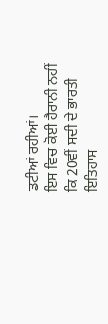ਡਟੀਆਂ ਰਹੀਆਂ।
ਇਸ ਵਿਚ ਕੋਈ ਹੈਰਾਨੀ ਨਹੀਂ ਕਿ 20ਵੀਂ ਸਦੀ ਦੇ ਭਾਰਤੀ ਇਤਿਹਾਸ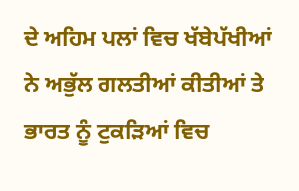ਦੇ ਅਹਿਮ ਪਲਾਂ ਵਿਚ ਖੱਬੇਪੱਖੀਆਂ ਨੇ ਅਭੁੱਲ ਗਲਤੀਆਂ ਕੀਤੀਆਂ ਤੇ ਭਾਰਤ ਨੂੰ ਟੁਕੜਿਆਂ ਵਿਚ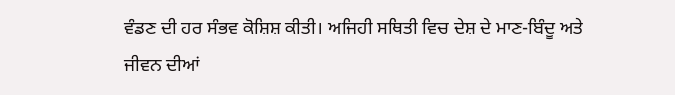ਵੰਡਣ ਦੀ ਹਰ ਸੰਭਵ ਕੋਸ਼ਿਸ਼ ਕੀਤੀ। ਅਜਿਹੀ ਸਥਿਤੀ ਵਿਚ ਦੇਸ਼ ਦੇ ਮਾਣ-ਬਿੰਦੂ ਅਤੇ ਜੀਵਨ ਦੀਆਂ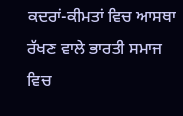ਕਦਰਾਂ-ਕੀਮਤਾਂ ਵਿਚ ਆਸਥਾ ਰੱਖਣ ਵਾਲੇ ਭਾਰਤੀ ਸਮਾਜ ਵਿਚ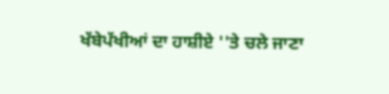ਖੱਬੇਪੱਖੀਆਂ ਦਾ ਹਾਸ਼ੀਏ ''ਤੇ ਚਲੇ ਜਾਣਾ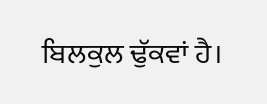ਬਿਲਕੁਲ ਢੁੱਕਵਾਂ ਹੈ।